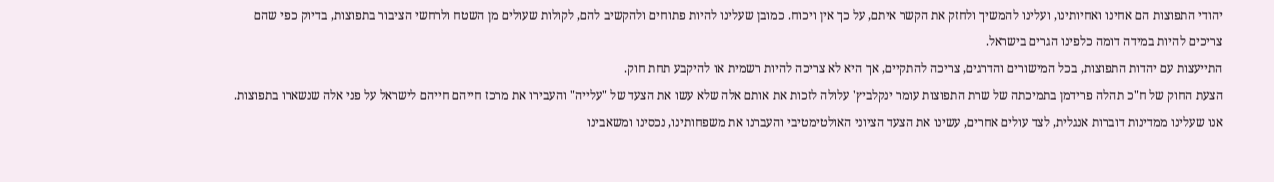יהודי התפוצות הם אחינו ואחיותינו, ועלינו להמשיך ולחזק את הקשר איתם, על כך אין ויכוח. כמובן שעלינו להיות פתוחים ולהקשיב להם, לקולות שעולים מן השטח ולרחשי הציבור בתפוצות, בדיוק כפי שהם צריכים להיות במידה דומה כלפינו הגרים בישראל.
התייעצות עם יהדות התפוצות, בכל המישורים והדרגים, צריכה להתקיים, אך היא לא צריכה להיות רשמית או להיקבע תחת חוק.
הצעת החוק של ח"כ תהלה פרידמן בתמיכתה של שרת התפוצות עומר ינקלביץ' עלולה לזכות את אותם אלה שלא עשו את הצעד של "עלייה" והעבירו את מרכז חייהם חייהם לישראל על פני אלה שנשארו בתפוצות.
אנו שעלינו ממדינות דוברות אנגלית, לצד עולים אחרים, עשינו את הצעד הציוני האולטימטיבי והעברנו את משפחותינו, נכסינו ומשאבינו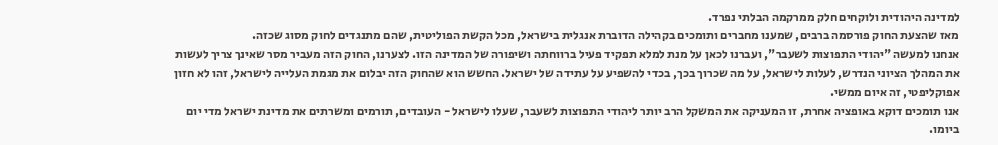למדינה היהודית ולוקחים חלק ממרקמה הבלתי נפרד.
מאז שהצעת החוק פורסמה ברבים, שמענו מחברים ותומכים בקהילה הדוברת אנגלית בישראל, מכל הקשת הפוליטית, שהם מתנגדים לחוק מסוג שכזה.
אנחנו למעשה "יהודי התפוצות לשעבר", ועברנו לכאן על מנת למלא תפקיד פעיל ברווחתה ושיפורה של המדינה הזו. לצערנו, החוק הזה מעביר מסר שאינך צריך לעשות את המהלך הציוני הנדרש, לעלות לישראל, על מה שכרוך בכך, בכדי להשפיע על עתידה של ישראל. החשש הוא שהחוק הזה יבלום את מגמת העלייה לישראל, זהו לא חזון אפוקליפטי, זה איום ממשי.
אנו תומכים דוקא באופציה אחרת, זו המעניקה את המשקל הרב יותר ליהודי התפוצות לשעבר, שעלו לישראל - העובדים, תורמים ומשרתים את מדינת ישראל מדי יום ביומו.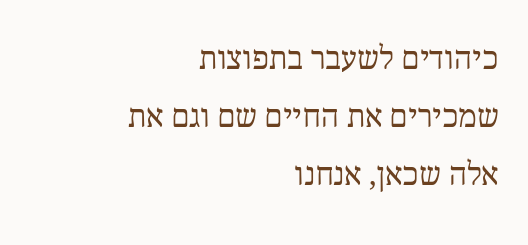כיהודים לשעבר בתפוצות שמכירים את החיים שם וגם את אלה שכאן, אנחנו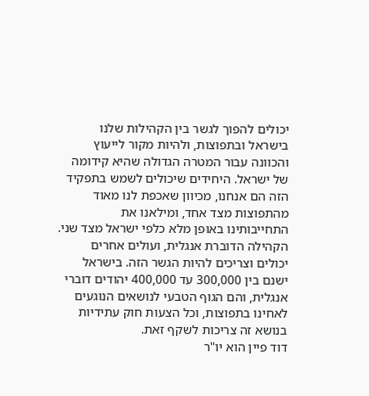יכולים להפוך לגשר בין הקהילות שלנו בישראל ובתפוצות, ולהיות מקור לייעוץ והכוונה עבור המטרה הגדולה שהיא קידומה של ישראל. היחידים שיכולים לשמש בתפקיד הזה הם אנחנו, מכיוון שאכפת לנו מאוד מהתפוצות מצד אחד, ומילאנו את התחייבותינו באופן מלא כלפי ישראל מצד שני.
הקהילה הדוברת אנגלית, ועולים אחרים יכולים וצריכים להיות הגשר הזה. בישראל ישנם בין 300,000 עד 400,000 יהודים דוברי אנגלית, והם הגוף הטבעי לנושאים הנוגעים לאחינו בתפוצות, וכל הצעות חוק עתידיות בנושא זה צריכות לשקף זאת.
דוד פיין הוא יו"ר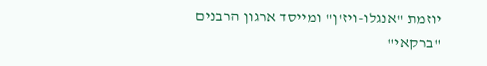יוזמת "אנגלו-ויז'ן" ומייסד ארגון הרבנים "ברקאי"